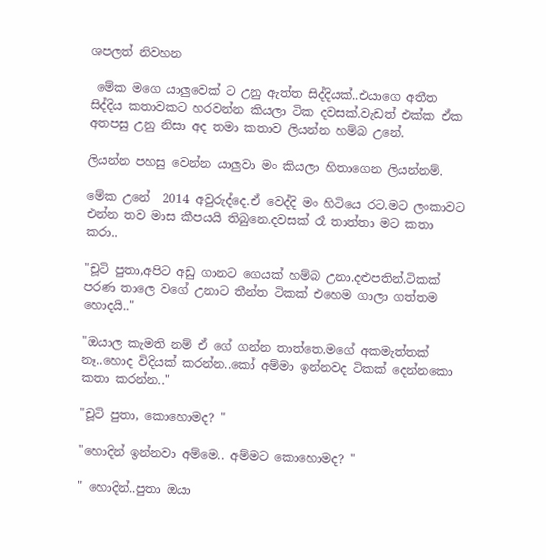ශපලත් නිවහන

 මේක මගෙ යාලුවෙක් ට උනු ඇත්ත සිද්දියක්..එයාගෙ අතීත සිද්දිය කතාවකට හරවන්න කියලා ටික දවසක්.වැඩත් එක්ක ඒක අතපසු උනු නිසා අද තමා කතාව ලියන්න හම්බ උනේ.

ලියන්න පහසු වෙන්න යාලුවා මං කියලා හිතාගෙන ලියන්නම්.

මේක උනේ  2014 අවුරුද්දෙ.ඒ වෙද්දි මං හිටියෙ රට.මට ලංකාවට එන්න තව මාස කීපයයි තිබුනෙ.දවසක් රෑ තාත්තා මට කතා කරා..

"චූටි පුතා,අපිට අඩු ගානට ගෙයක් හම්බ උනා.දළුපතින්.ටිකක් පරණ තාලෙ වගේ උනාට තීන්ත ටිකක් එහෙම ගාලා ගත්තම හොදයි.."

"ඔයාල කැමති නම් ඒ ගේ ගන්න තාත්තෙ.මගේ අකමැත්තක් නෑ..හොද විදියක් කරන්න..කෝ අම්මා ඉන්නවද ටිකක් දෙන්නකො කතා කරන්න.."

"චූටි පුතා, කොහොමද? "

"හොදින් ඉන්නවා අම්මෙ.. අම්මට කොහොමද? "

" හොදින්..පුතා ඔයා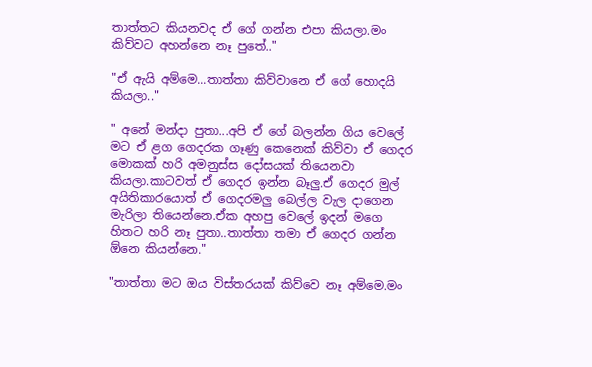තාත්තට කියනවද ඒ ගේ ගන්න එපා කියලා.මං කිව්වට අහන්නෙ නෑ පුතේ.."

"ඒ ඇයි අම්මෙ...තාත්තා කිව්වානෙ ඒ ගේ හොදයි කියලා.."

" අනේ මන්දා පුතා...අපි ඒ ගේ බලන්න ගිය වෙලේ මට ඒ ළග ගෙදරක ගෑණු කෙනෙක් කිව්වා ඒ ගෙදර මොකක් හරි අමනුස්ස දෝසයක් තියෙනවා කියලා.කාටවත් ඒ ගෙදර ඉන්න බෑලු.ඒ ගෙදර මුල් අයිතිකාරයොත් ඒ ගෙදරමලු බෙල්ල වැල දාගෙන මැරිලා තියෙන්නෙ.ඒක අහපු වෙලේ ඉදන් මගෙ හිතට හරි නෑ පුතා..තාත්තා තමා ඒ ගෙදර ගන්න ඕනෙ කියන්නෙ."

"තාත්තා මට ඔය විස්තරයක් කිව්වෙ නෑ අම්මෙ.මං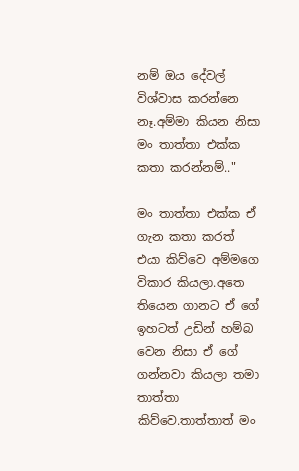නම් ඔය දේවල් විශ්වාස කරන්නෙ නෑ.අම්මා කියන නිසා මං තාත්තා එක්ක කතා කරන්නම්.."

මං තාත්තා එක්ක ඒ ගැන කතා කරත් එයා කිව්වෙ අම්මගෙ විකාර කියලා.අතෙ තියෙන ගානට ඒ ගේ ඉහටත් උඩින් හම්බ වෙන නිසා ඒ ගේ ගන්නවා කියලා තමා තාත්තා කිව්වෙ.තාත්තාත් මං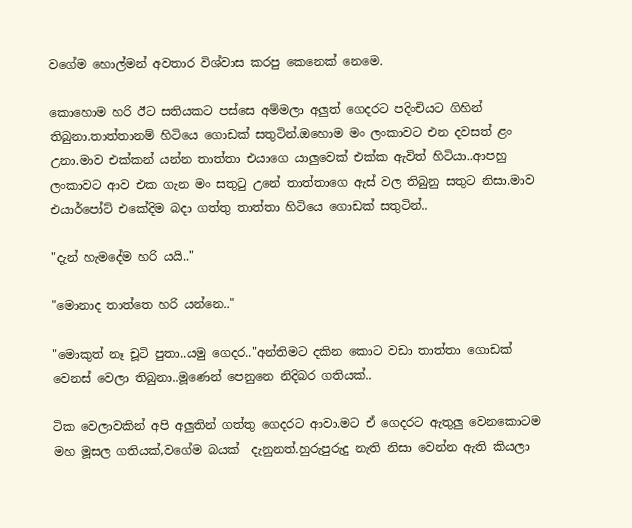වගේම හොල්මන් අවතාර විශ්වාස කරපු කෙනෙක් නෙමෙ.

කොහොම හරි ඊට සතියකට පස්සෙ අම්මලා අලුත් ගෙදරට පදිංචියට ගිහින් තිබුනා.තාත්තානම් හිටියෙ ගොඩක් සතුටින්.ඔහොම මං ලංකාවට එන දවසත් ළං උනා.මාව එක්කන් යන්න තාත්තා එයාගෙ යාලුවෙක් එක්ක ඇවිත් හිටියා..ආපහු ලංකාවට ආව එක ගැන මං සතුටු උනේ තාත්තාගෙ ඇස් වල තිබුනු සතුට නිසා.මාව එයාර්පෝට් එකේදිම බදා ගත්තු තාත්තා හිටියෙ ගොඩක් සතුටින්..

"දැන් හැමදේම හරි යයි.."

"මොනාද තාත්තෙ හරි යන්නෙ.."

"මොකුත් නෑ චූටි පුතා..යමු ගෙදර.."අන්තිමට දකින කොට වඩා තාත්තා ගොඩක් වෙනස් වෙලා තිබුනා..මූණෙන් පෙනුනෙ නිදිබර ගතියක්..

ටික වෙලාවකින් අපි අලුතින් ගත්තු ගෙදරට ආවා.මට ඒ ගෙදරට ඇතුලු වෙනකොටම මහ මූසල ගතියක්,වගේම බයක්  දැනුනත්.හුරුපුරුදු නැති නිසා වෙන්න ඇති කියලා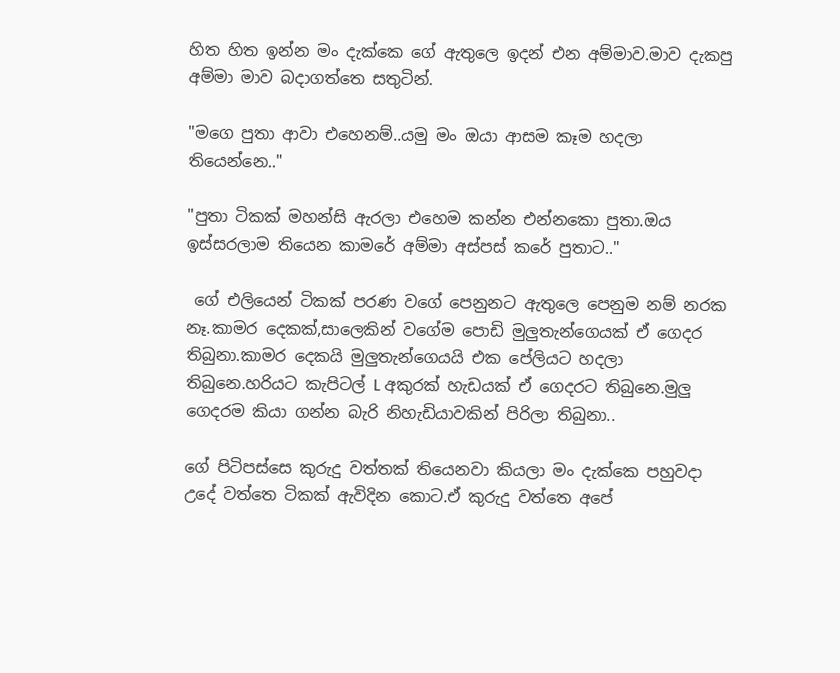හිත හිත ඉන්න මං දැක්කෙ ගේ ඇතුලෙ ඉදන් එන අම්මාව.මාව දැකපු අම්මා මාව බදාගත්තෙ සතුටින්.

"මගෙ පුතා ආවා එහෙනම්..යමු මං ඔයා ආසම කෑම හදලා තියෙන්නෙ.."

"පුතා ටිකක් මහන්සි ඇරලා එහෙම කන්න එන්නකො පුතා.ඔය ඉස්සරලාම තියෙන කාමරේ අම්මා අස්පස් කරේ පුතාට.."

 ගේ එලියෙන් ටිකක් පරණ වගේ පෙනුනට ඇතුලෙ පෙනුම නම් නරක නෑ.කාමර දෙකක්,සාලෙකින් වගේම පොඩි මුලුතැන්ගෙයක් ඒ ගෙදර තිබුනා.කාමර දෙකයි මුලුතැන්ගෙයයි එක පේලියට හදලා තිබුනෙ.හරියට කැපිටල් L අකුරක් හැඩයක් ඒ ගෙදරට තිබුනෙ.මුලු ගෙදරම කියා ගන්න බැරි නිහැඩියාවකින් පිරිලා තිබුනා..

ගේ පිටිපස්සෙ කුරුදු වත්තක් තියෙනවා කියලා මං දැක්කෙ පහුවදා උදේ වත්තෙ ටිකක් ඇවිදින කොට.ඒ කුරුදු වත්තෙ අපේ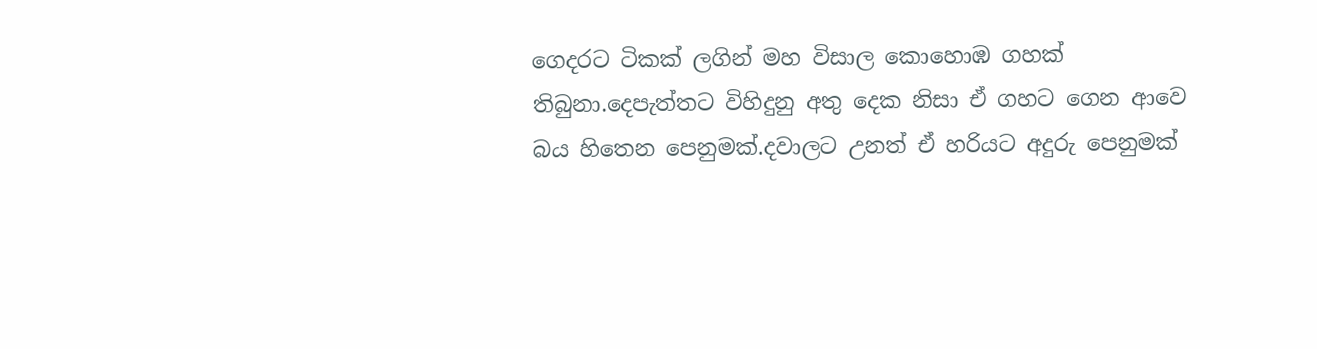ගෙදරට ටිකක් ලගින් මහ විසාල කොහොඹ ගහක් තිබුනා.දෙපැත්තට විහිදුනු අතු දෙක නිසා ඒ ගහට ගෙන ආවෙ බය හිතෙන පෙනුමක්.දවාලට උනත් ඒ හරියට අදුරු පෙනුමක්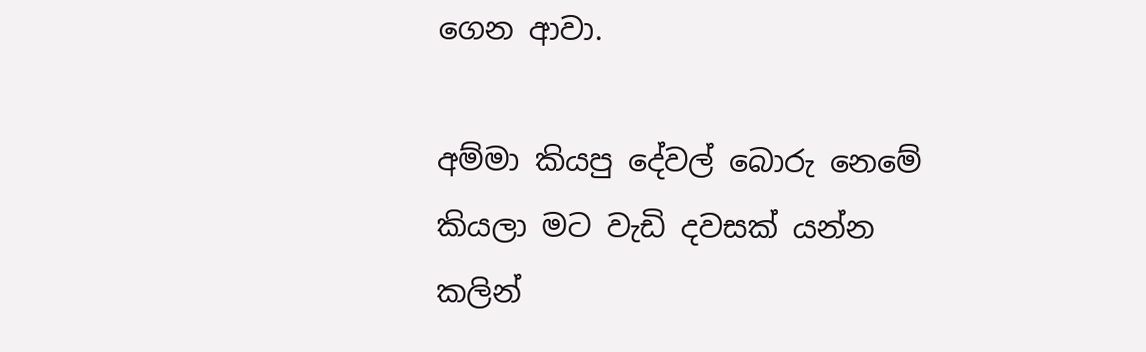ගෙන ආවා.

අම්මා කියපු දේවල් බොරු නෙමේ කියලා මට වැඩි දවසක් යන්න කලින්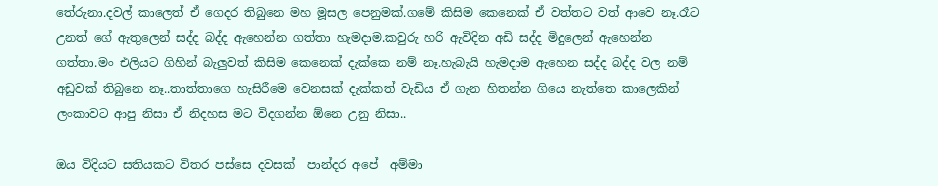තේරුනා.දවල් කාලෙත් ඒ ගෙදර තිබුනෙ මහ මූසල පෙනුමක්.ගමේ කිසිම කෙනෙක් ඒ වත්තට වත් ආවෙ නෑ.රෑට උනත් ගේ ඇතුලෙන් සද්ද බද්ද ඇහෙන්න ගත්තා හැමදාම.කවුරු හරි ඇවිදින අඩි සද්ද මිදුලෙන් ඇහෙන්න ගත්තා.මං එලියට ගිහින් බැලුවත් කිසිම කෙනෙක් දැක්කෙ නම් නෑ.හැබැයි හැමදාම ඇහෙන සද්ද බද්ද වල නම් අඩුවක් තිබුනෙ නෑ..තාත්තාගෙ හැසිරීමෙ වෙනසක් දැක්කත් වැඩිය ඒ ගැන හිතන්න ගියෙ නැත්තෙ කාලෙකින් ලංකාවට ආපු නිසා ඒ නිදහස මට විදගන්න ඕනෙ උනු නිසා..

ඔය විදියට සතියකට විතර පස්සෙ දවසක්  පාන්දර අපේ  අම්මා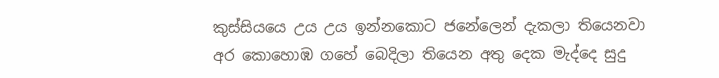කුස්සියයෙ උය උය ඉන්නකොට ජනේලෙන් දැකලා තියෙනවා අර කොහොඹ ගහේ බෙදිලා තියෙන අතු දෙක මැද්දෙ සුදු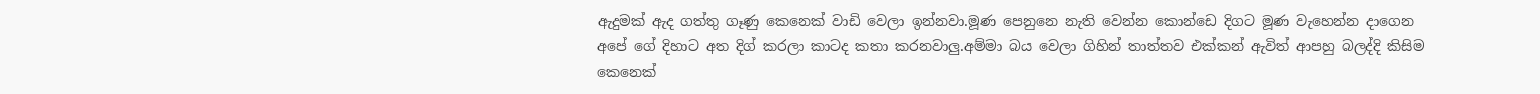ඇදුමක් ඇද ගත්තු ගෑණු කෙනෙක් වාඩි වෙලා ඉන්නවා.මූණ පෙනුනෙ නැති වෙන්න කොන්ඩෙ දිගට මූණ වැහෙන්න දාගෙන අපේ ගේ දිහාට අත දිග් කරලා කාටද කතා කරනවාලු.අම්මා බය වෙලා ගිහින් තාත්තව එක්කන් ඇවිත් ආපහු බලද්දි කිසිම කෙනෙක්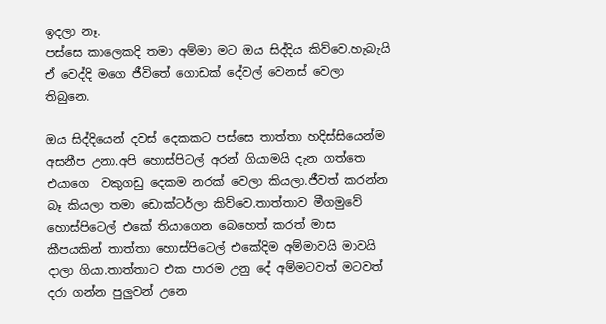ඉදලා නෑ.
පස්සෙ කාලෙකදි තමා අම්මා මට ඔය සිද්දිය කිව්වෙ.හැබැයි ඒ වෙද්දි මගෙ ජීවිතේ ගොඩක් දේවල් වෙනස් වෙලා තිබුනෙ.

ඔය සිද්දියෙන් දවස් දෙකකට පස්සෙ තාත්තා හදිස්සියෙන්ම අසනීප උනා.අපි හොස්පිටල් අරන් ගියාමයි දැන ගත්තෙ එයාගෙ  වකුගඩු දෙකම නරක් වෙලා කියලා.ජීවත් කරන්න බෑ කියලා තමා ඩොක්ටර්ලා කිව්වෙ.තාත්තාව මීගමුවේ හොස්පිටෙල් එකේ තියාගෙන බෙහෙත් කරත් මාස කීපයකින් තාත්තා හොස්පිටෙල් එකේදිම අම්මාවයි මාවයි දාලා ගියා.තාත්තාට එක පාරම උනු දේ අම්මටවත් මටවත් දරා ගන්න පුලුවන් උනෙ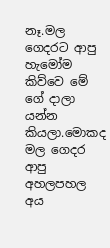නෑ.මල ගෙදරට ආපු හැමෝම කිව්වෙ මේ ගේ දාලා යන්න කියලා.මොකද මල ගෙදර ආපු අහලපහල අය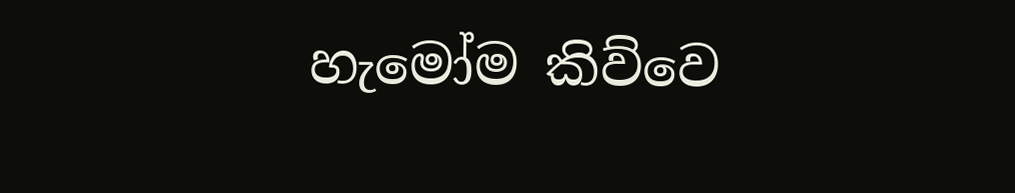හැමෝම කිව්වෙ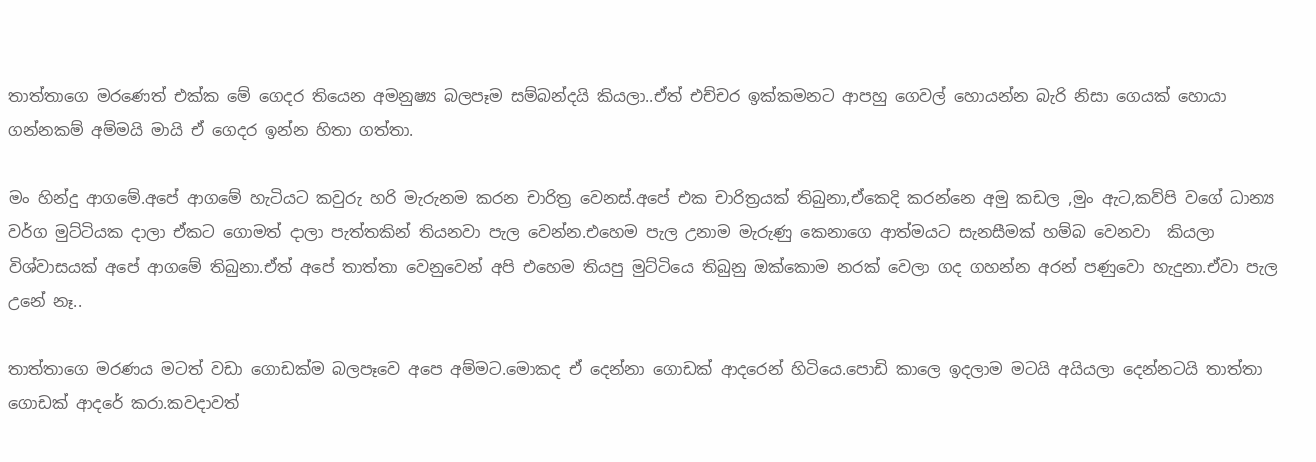තාත්තාගෙ මරණෙත් එක්ක මේ ගෙදර තියෙන අමනුෂ්‍ය බලපෑම සම්බන්දයි කියලා..ඒත් එච්චර ඉක්කමනට ආපහු ගෙවල් හොයන්න බැරි නිසා ගෙයක් හොයා ගන්නකම් අම්මයි මායි ඒ ගෙදර ඉන්න හිතා ගත්තා.

මං හින්දු ආගමේ.අපේ ආගමේ හැටියට කවුරු හරි මැරුනම කරන චාරිත්‍ර වෙනස්.අපේ එක චාරිත්‍රයක් තිබුනා,ඒකෙදි කරන්නෙ අමු කඩල ,මුං ඇට,කව්පි වගේ ධාන්‍ය වර්ග මුට්ටියක දාලා ඒකට ගොමත් දාලා පැත්තකින් තියනවා පැල වෙන්න.එහෙම පැල උනාම මැරුණු කෙනාගෙ ආත්මයට සැනසීමක් හම්බ වෙනවා  කියලා විශ්වාසයක් අපේ ආගමේ තිබුනා.ඒත් අපේ තාත්තා වෙනුවෙන් අපි එහෙම තියපු මුට්ටියෙ තිබුනු ඔක්කොම නරක් වෙලා ගද ගහන්න අරන් පණුවො හැදුනා.ඒවා පැල උනේ නෑ..

තාත්තාගෙ මරණය මටත් වඩා ගොඩක්ම බලපෑවෙ අපෙ අම්මට.මොකද ඒ දෙන්නා ගොඩක් ආදරෙන් හිටියෙ.පොඩි කාලෙ ඉදලාම මටයි අයියලා දෙන්නටයි තාත්තා ගොඩක් ආදරේ කරා.කවදාවත්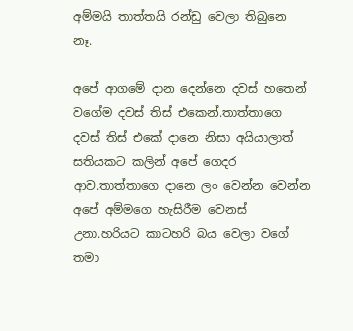අම්මයි තාත්තයි රන්ඩු වෙලා තිබුනෙ නෑ.

අපේ ආගමේ දාන දෙන්නෙ දවස් හතෙන් වගේම දවස් තිස් එකෙන්.තාත්තාගෙ දවස් තිස් එකේ දානෙ නිසා අයියාලාත් සතියකට කලින් අපේ ගෙදර ආව.තාත්තාගෙ දානෙ ලං වෙන්න වෙන්න අපේ අම්මගෙ හැසිරීම වෙනස් උනා.හරියට කාටහරි බය වෙලා වගේ තමා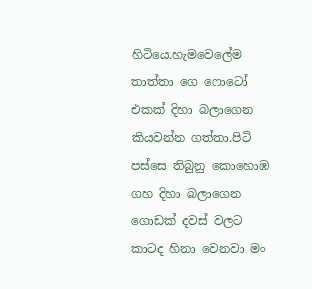හිටියෙ.හැමවෙලේම තාත්තා ගෙ ෆොටෝ එකක් දිහා බලාගෙන කියවන්න ගත්තා.පිටි පස්සෙ තිබුනු කොහොඹ ගහ දිහා බලාගෙන ගොඩක් දවස් වලට කාටද හිනා වෙනවා මං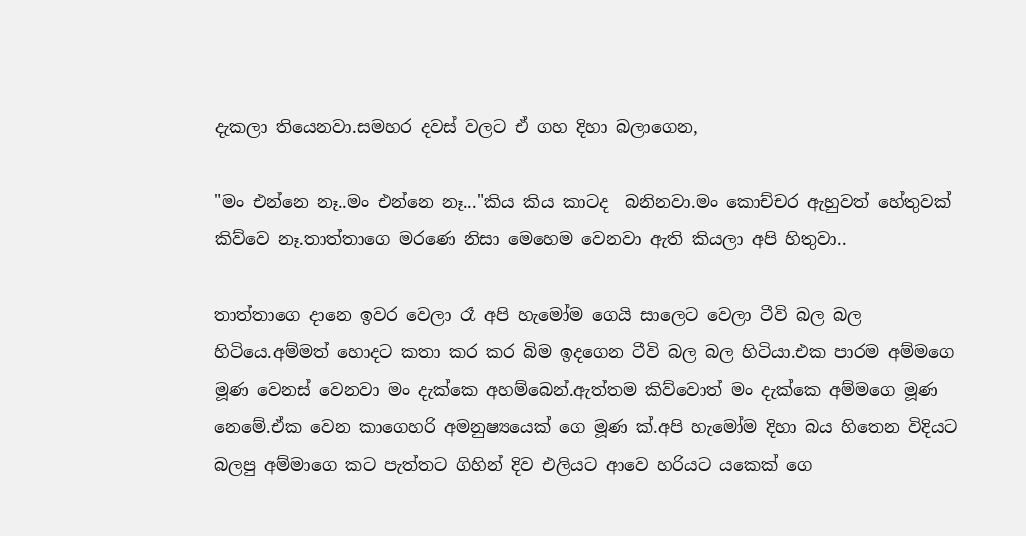දැකලා තියෙනවා.සමහර දවස් වලට ඒ ගහ දිහා බලාගෙන,

"මං එන්නෙ නෑ..මං එන්නෙ නෑ..."කිය කිය කාටද  බනිනවා.මං කොච්චර ඇහුවත් හේතුවක් කිව්වෙ නෑ.තාත්තාගෙ මරණෙ නිසා මෙහෙම වෙනවා ඇති කියලා අපි හිතුවා..

තාත්තාගෙ දානෙ ඉවර වෙලා රෑ අපි හැමෝම ගෙයි සාලෙට වෙලා ටීවි බල බල හිටියෙ.අම්මත් හොදට කතා කර කර බිම ඉදගෙන ටීවි බල බල හිටියා.එක පාරම අම්මගෙ මූණ වෙනස් වෙනවා මං දැක්කෙ අහම්බෙන්.ඇත්තම කිව්වොත් මං දැක්කෙ අම්මගෙ මූණ නෙමේ.ඒක වෙන කාගෙහරි අමනුෂ්‍යයෙක් ගෙ මූණ ක්.අපි හැමෝම දිහා බය හිතෙන විදියට බලපු අම්මාගෙ කට පැත්තට ගිහින් දිව එලියට ආවෙ හරියට යකෙක් ගෙ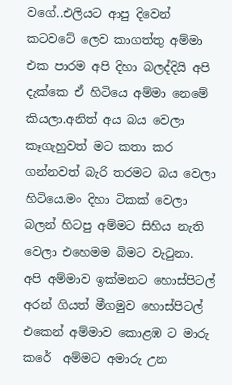වගේ..එලියට ආපු දිවෙන් කටවටේ ලෙව කාගත්තු අම්මා එක පාරම අපි දිහා බලද්දියි අපි දැක්කෙ ඒ හිටියෙ අම්මා නෙමේ කියලා.අනිත් අය බය වෙලා කෑගැහුවත් මට කතා කර ගන්නවත් බැරි තරමට බය වෙලා හිටියෙ.මං දිහා ටිකක් වෙලා බලන් හිටපු අම්මට සිහිය නැති වෙලා එහෙමම බිමට වැටුනා.
අපි අම්මාව ඉක්මනට හොස්පිටල් අරන් ගියත් මීගමුව හොස්පිටල් එකෙන් අම්මාව කොළඹ ට මාරු කරේ  අම්මට අමාරු උන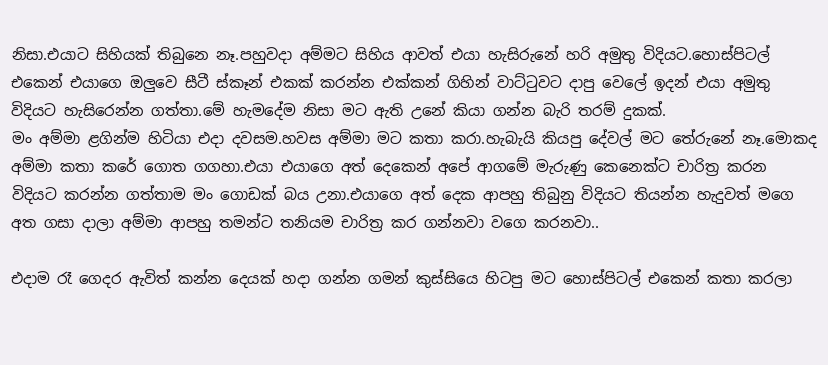නිසා.එයාට සිහියක් තිබුනෙ නෑ.පහුවදා අම්මට සිහිය ආවත් එයා හැසිරුනේ හරි අමුතු විදියට.හොස්පිටල් එකෙන් එයාගෙ ඔලුවෙ සීටී ස්කෑන් එකක් කරන්න එක්කන් ගිහින් වාට්ටුවට දාපු වෙලේ ඉදන් එයා අමුතු විදියට හැසිරෙන්න ගත්තා.මේ හැමදේම නිසා මට ඇති උනේ කියා ගන්න බැරි තරම් දුකක්.
මං අම්මා ළගින්ම හිටියා එදා දවසම.හවස අම්මා මට කතා කරා.හැබැයි කියපු දේවල් මට තේරුනේ නෑ.මොකද අම්මා කතා කරේ ගොත ගගහා.එයා එයාගෙ අත් දෙකෙන් අපේ ආගමේ මැරුණු කෙනෙක්ට චාරිත්‍ර කරන  විදියට කරන්න ගත්තාම මං ගොඩක් බය උනා.එයාගෙ අත් දෙක ආපහු තිබුනු විදියට තියන්න හැදුවත් මගෙ අත ගසා දාලා අම්මා ආපහු තමන්ට තනියම චාරිත්‍ර කර ගන්නවා වගෙ කරනවා..

එදාම රෑ ගෙදර ඇවිත් කන්න දෙයක් හදා ගන්න ගමන් කුස්සියෙ හිටපු මට හොස්පිටල් එකෙන් කතා කරලා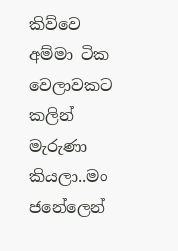කිව්වෙ අම්මා ටික වෙලාවකට කලින් මැරුණා කියලා..මං ජනේලෙන්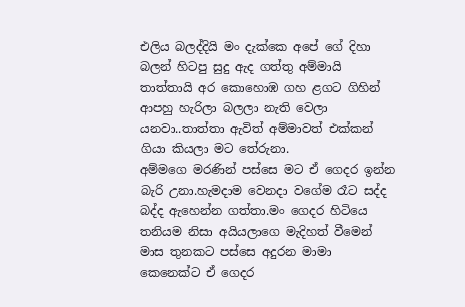එලිය බලද්දියි මං දැක්කෙ අපේ ගේ දිහා බලන් හිටපු සුදු ඇද ගත්තු අම්මායි තාත්තායි අර කොහොඹ ගහ ළගට ගිහින් ආපහු හැරිලා බලලා නැති වෙලා යනවා..තාත්තා ඇවිත් අම්මාවත් එක්කන් ගියා කියලා මට තේරුනා.
අම්මගෙ මරණින් පස්සෙ මට ඒ ගෙදර ඉන්න බැරි උනා.හැමදාම වෙනදා වගේම රෑට සද්ද බද්ද ඇහෙන්න ගත්තා.මං ගෙදර හිටියෙ තනියම නිසා අයියලාගෙ මැදිහත් වීමෙන් මාස තුනකට පස්සෙ අදුරන මාමා කෙනෙක්ට ඒ ගෙදර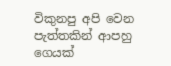විකුනපු අපි වෙන පැත්තකින් ආපහු ගෙයක්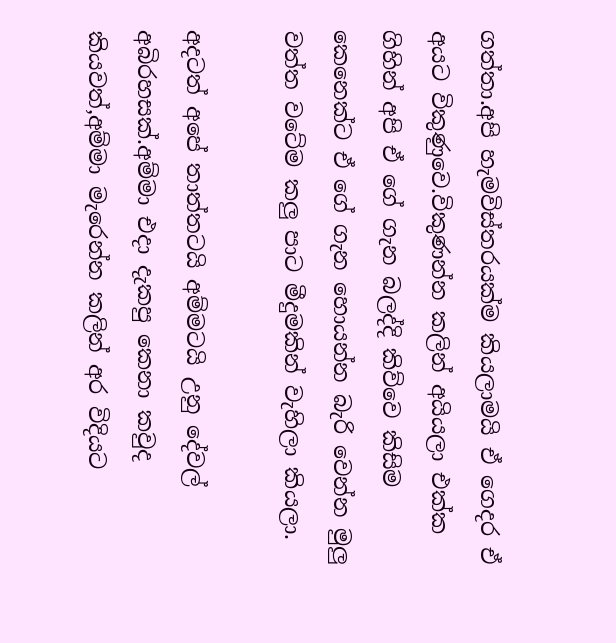ගත්තා.අපි හැමවිස්තරයක්ම කියලාමයි ඒ ගෙදර ඒ අයට විකුණුවෙ.විකුණන්න කලින් අයියලා එක්ක ගිහින් අපි ඒ ගේ ගැන බලද්දි කිව්වෙ කිසිම කෙනෙක්ට ඒ ගේ ගැන හොයන්න බැරි වෙන්න මුලු වත්ත වටේම කලු පාට මීදුමකින් වැහිලා කියලා.

අදටත් අපේ තාත්තටයි අම්මටයි උනු දේවල් අබිරහසක්.අම්මා එදා දැකපු කෙනා කවුද කියවත්,අම්මා මැරෙන්න කලින් අර විදියට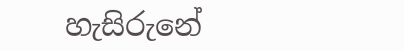හැසිරුනේ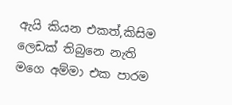ඇයි කියන එකත්,කිසිම ලෙඩක් තිබුනෙ නැති මගෙ අම්මා එක පාරම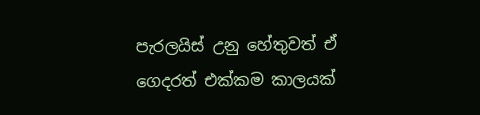පැරලයිස් උනු හේතුවත් ඒ ගෙදරත් එක්කම කාලයක්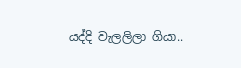යද්දි වැලලිලා ගියා..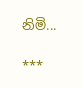නිමි...

***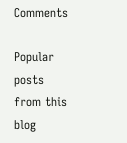Comments

Popular posts from this blog